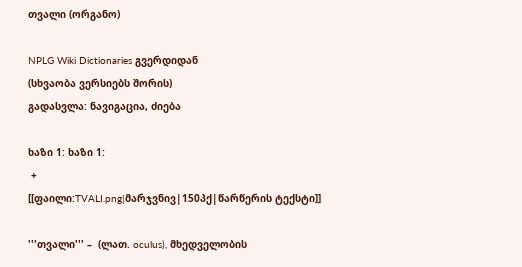თვალი (ორგანო)

NPLG Wiki Dictionaries გვერდიდან
(სხვაობა ვერსიებს შორის)
გადასვლა: ნავიგაცია, ძიება

ხაზი 1: ხაზი 1:
 +
[[ფაილი:TVALI.png|მარჯვნივ|150პქ|წარწერის ტექსტი]]

'''თვალი''' –  (ლათ. oculus), მხედველობის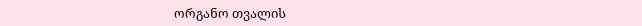ორგანო თვალის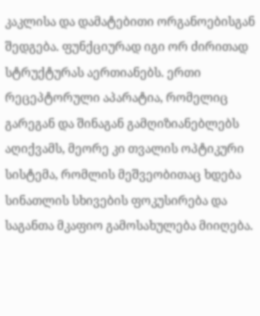კაკლისა და დამატებითი ორგანოებისგან შედგება. ფუნქციურად იგი ორ ძირითად სტრუქტურას აერთიანებს. ერთი რეცეპტორული აპარატია, რომელიც გარეგან და შინაგან გამღიზიანებლებს აღიქვამს, მეორე კი თვალის ოპტიკური სისტემა, რომლის მეშვეობითაც ხდება სინათლის სხივების ფოკუსირება და საგანთა მკაფიო გამოსახულება მიიღება.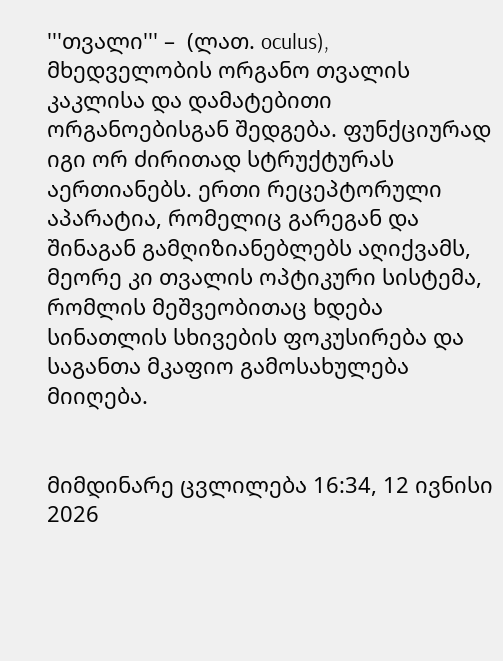'''თვალი''' –  (ლათ. oculus), მხედველობის ორგანო თვალის კაკლისა და დამატებითი ორგანოებისგან შედგება. ფუნქციურად იგი ორ ძირითად სტრუქტურას აერთიანებს. ერთი რეცეპტორული აპარატია, რომელიც გარეგან და შინაგან გამღიზიანებლებს აღიქვამს, მეორე კი თვალის ოპტიკური სისტემა, რომლის მეშვეობითაც ხდება სინათლის სხივების ფოკუსირება და საგანთა მკაფიო გამოსახულება მიიღება.


მიმდინარე ცვლილება 16:34, 12 ივნისი 2026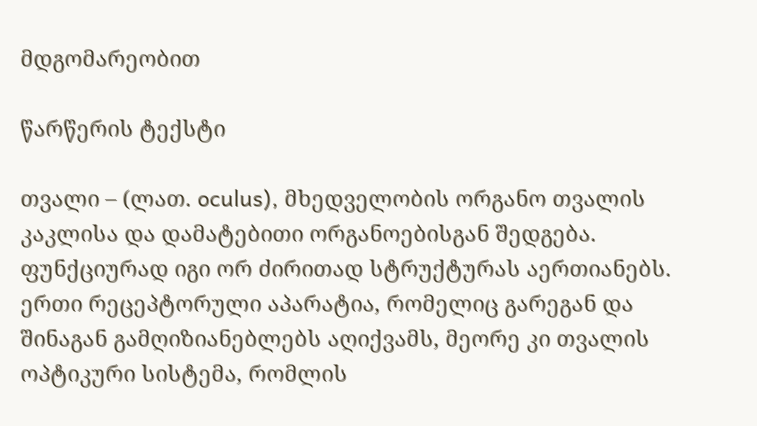მდგომარეობით

წარწერის ტექსტი

თვალი – (ლათ. oculus), მხედველობის ორგანო თვალის კაკლისა და დამატებითი ორგანოებისგან შედგება. ფუნქციურად იგი ორ ძირითად სტრუქტურას აერთიანებს. ერთი რეცეპტორული აპარატია, რომელიც გარეგან და შინაგან გამღიზიანებლებს აღიქვამს, მეორე კი თვალის ოპტიკური სისტემა, რომლის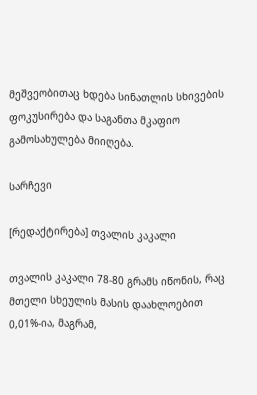მეშვეობითაც ხდება სინათლის სხივების ფოკუსირება და საგანთა მკაფიო გამოსახულება მიიღება.

სარჩევი

[რედაქტირება] თვალის კაკალი

თვალის კაკალი 78-80 გრამს იწონის, რაც მთელი სხეულის მასის დაახლოებით 0,01%-ია, მაგრამ,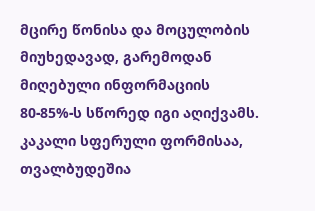მცირე წონისა და მოცულობის მიუხედავად, გარემოდან მიღებული ინფორმაციის 80-85%-ს სწორედ იგი აღიქვამს. კაკალი სფერული ფორმისაა, თვალბუდეშია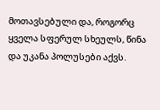მოთავსებული და, როგორც ყველა სფერულ სხეულს, წინა და უკანა პოლუსები აქვს.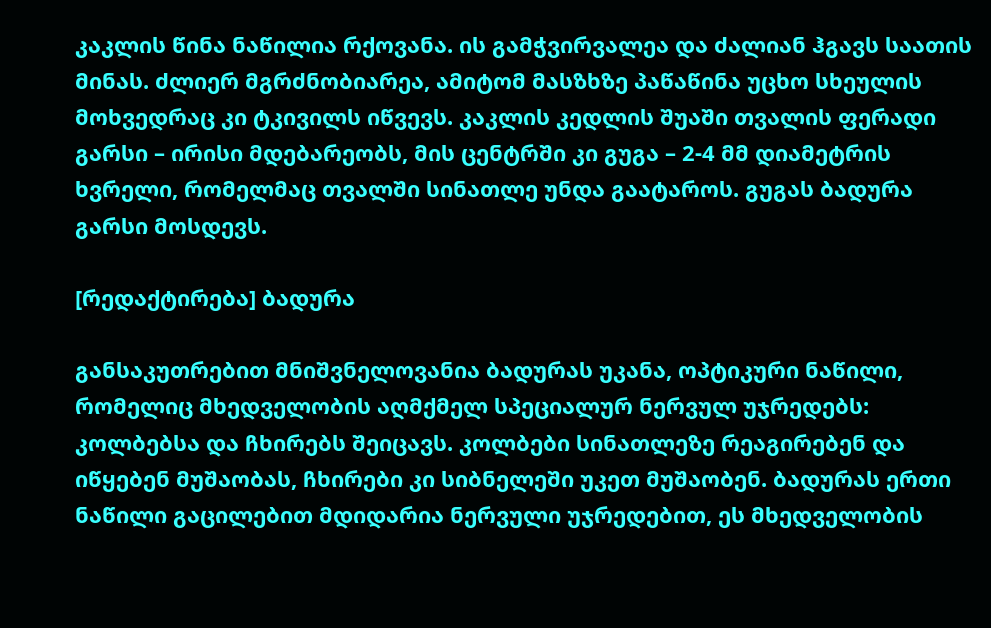კაკლის წინა ნაწილია რქოვანა. ის გამჭვირვალეა და ძალიან ჰგავს საათის მინას. ძლიერ მგრძნობიარეა, ამიტომ მასზხზე პაწაწინა უცხო სხეულის მოხვედრაც კი ტკივილს იწვევს. კაკლის კედლის შუაში თვალის ფერადი გარსი – ირისი მდებარეობს, მის ცენტრში კი გუგა – 2-4 მმ დიამეტრის ხვრელი, რომელმაც თვალში სინათლე უნდა გაატაროს. გუგას ბადურა გარსი მოსდევს.

[რედაქტირება] ბადურა

განსაკუთრებით მნიშვნელოვანია ბადურას უკანა, ოპტიკური ნაწილი, რომელიც მხედველობის აღმქმელ სპეციალურ ნერვულ უჯრედებს: კოლბებსა და ჩხირებს შეიცავს. კოლბები სინათლეზე რეაგირებენ და იწყებენ მუშაობას, ჩხირები კი სიბნელეში უკეთ მუშაობენ. ბადურას ერთი ნაწილი გაცილებით მდიდარია ნერვული უჯრედებით, ეს მხედველობის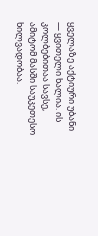ყველაზე აქტიური უბანი — ყვითელი ხალია. ის კოლბებითაა სავსე, ამიტომ მასში საუკეთესო ხილვადობაა.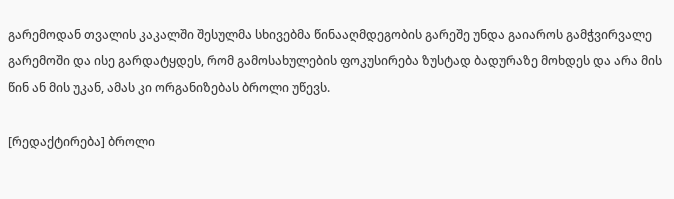გარემოდან თვალის კაკალში შესულმა სხივებმა წინააღმდეგობის გარეშე უნდა გაიაროს გამჭვირვალე გარემოში და ისე გარდატყდეს, რომ გამოსახულების ფოკუსირება ზუსტად ბადურაზე მოხდეს და არა მის წინ ან მის უკან, ამას კი ორგანიზებას ბროლი უწევს.

[რედაქტირება] ბროლი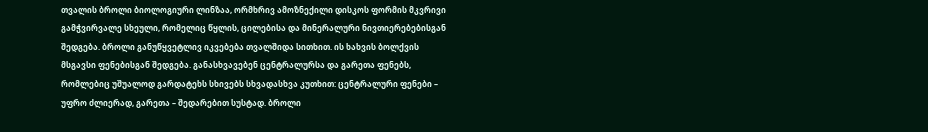თვალის ბროლი ბიოლოგიური ლინზაა, ორმხრივ ამოზნექილი დისკოს ფორმის მკვრივი გამჭვირვალე სხეული, რომელიც წყლის, ცილებისა და მინერალური ნივთიერებებისგან შედგება. ბროლი განუწყვეტლივ იკვებება თვალშიდა სითხით. ის ხახვის ბოლქვის მსგავსი ფენებისგან შედგება. განასხვავებენ ცენტრალურსა და გარეთა ფენებს, რომლებიც უშუალოდ გარდატეხს სხივებს სხვადასხვა კუთხით: ცენტრალური ფენები – უფრო ძლიერად, გარეთა – შედარებით სუსტად. ბროლი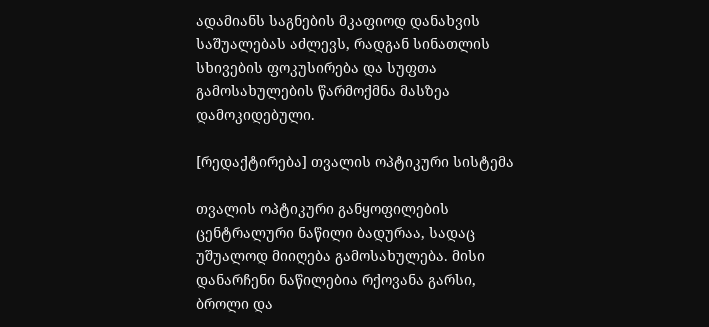ადამიანს საგნების მკაფიოდ დანახვის საშუალებას აძლევს, რადგან სინათლის სხივების ფოკუსირება და სუფთა გამოსახულების წარმოქმნა მასზეა დამოკიდებული.

[რედაქტირება] თვალის ოპტიკური სისტემა

თვალის ოპტიკური განყოფილების ცენტრალური ნაწილი ბადურაა, სადაც უშუალოდ მიიღება გამოსახულება. მისი დანარჩენი ნაწილებია რქოვანა გარსი, ბროლი და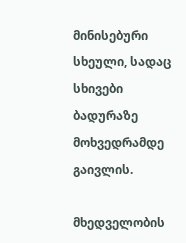მინისებური სხეული, სადაც სხივები ბადურაზე მოხვედრამდე გაივლის.

მხედველობის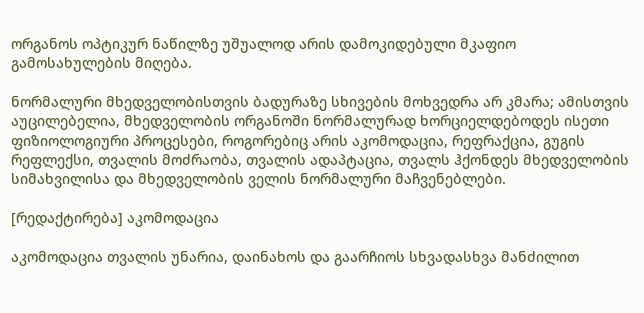ორგანოს ოპტიკურ ნაწილზე უშუალოდ არის დამოკიდებული მკაფიო გამოსახულების მიღება.

ნორმალური მხედველობისთვის ბადურაზე სხივების მოხვედრა არ კმარა; ამისთვის აუცილებელია, მხედველობის ორგანოში ნორმალურად ხორციელდებოდეს ისეთი ფიზიოლოგიური პროცესები, როგორებიც არის აკომოდაცია, რეფრაქცია, გუგის რეფლექსი, თვალის მოძრაობა, თვალის ადაპტაცია, თვალს ჰქონდეს მხედველობის სიმახვილისა და მხედველობის ველის ნორმალური მაჩვენებლები.

[რედაქტირება] აკომოდაცია

აკომოდაცია თვალის უნარია, დაინახოს და გაარჩიოს სხვადასხვა მანძილით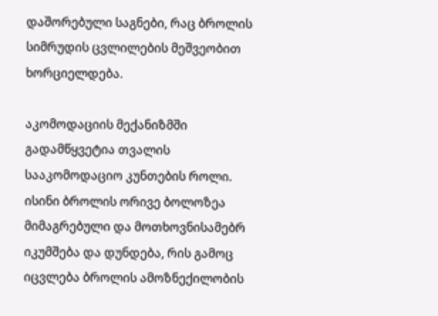დაშორებული საგნები, რაც ბროლის სიმრუდის ცვლილების მეშვეობით ხორციელდება.

აკომოდაციის მექანიზმში გადამწყვეტია თვალის სააკომოდაციო კუნთების როლი. ისინი ბროლის ორივე ბოლოზეა მიმაგრებული და მოთხოვნისამებრ იკუმშება და დუნდება, რის გამოც იცვლება ბროლის ამოზნექილობის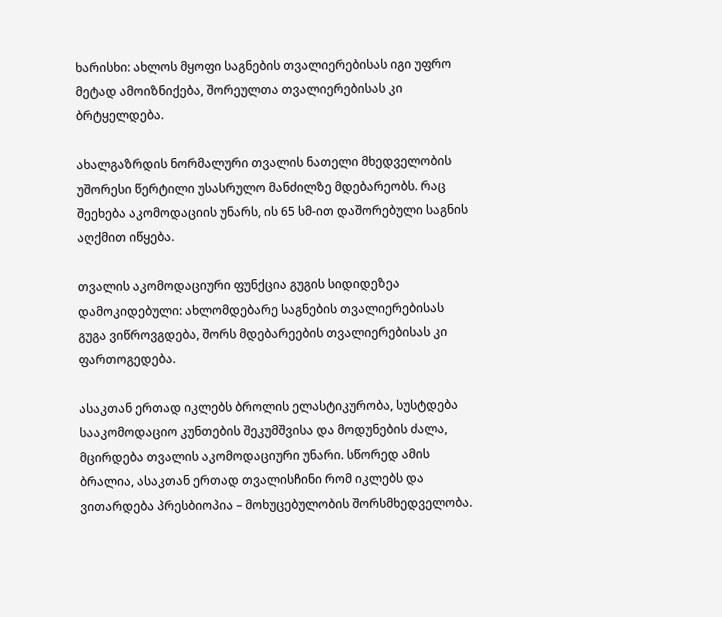ხარისხი: ახლოს მყოფი საგნების თვალიერებისას იგი უფრო მეტად ამოიზნიქება, შორეულთა თვალიერებისას კი ბრტყელდება.

ახალგაზრდის ნორმალური თვალის ნათელი მხედველობის უშორესი წერტილი უსასრულო მანძილზე მდებარეობს. რაც შეეხება აკომოდაციის უნარს, ის 65 სმ-ით დაშორებული საგნის აღქმით იწყება.

თვალის აკომოდაციური ფუნქცია გუგის სიდიდეზეა დამოკიდებული: ახლომდებარე საგნების თვალიერებისას გუგა ვიწროვგდება, შორს მდებარეების თვალიერებისას კი ფართოგედება.

ასაკთან ერთად იკლებს ბროლის ელასტიკურობა, სუსტდება სააკომოდაციო კუნთების შეკუმშვისა და მოდუნების ძალა, მცირდება თვალის აკომოდაციური უნარი. სწორედ ამის ბრალია, ასაკთან ერთად თვალისჩინი რომ იკლებს და ვითარდება პრესბიოპია – მოხუცებულობის შორსმხედველობა.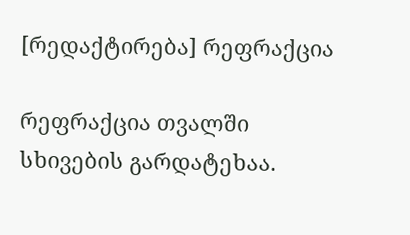[რედაქტირება] რეფრაქცია

რეფრაქცია თვალში სხივების გარდატეხაა.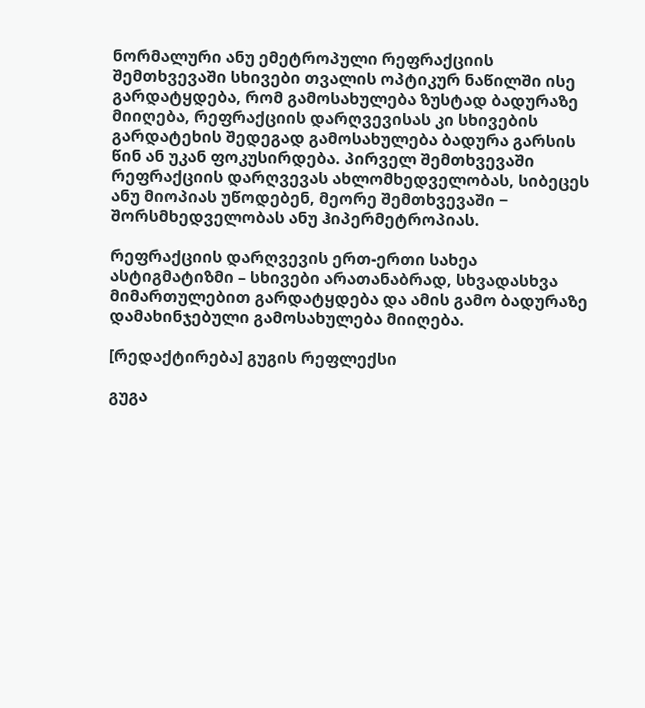ნორმალური ანუ ემეტროპული რეფრაქციის შემთხვევაში სხივები თვალის ოპტიკურ ნაწილში ისე გარდატყდება, რომ გამოსახულება ზუსტად ბადურაზე მიიღება, რეფრაქციის დარღვევისას კი სხივების გარდატეხის შედეგად გამოსახულება ბადურა გარსის წინ ან უკან ფოკუსირდება. პირველ შემთხვევაში რეფრაქციის დარღვევას ახლომხედველობას, სიბეცეს ანუ მიოპიას უწოდებენ, მეორე შემთხვევაში − შორსმხედველობას ანუ ჰიპერმეტროპიას.

რეფრაქციის დარღვევის ერთ-ერთი სახეა ასტიგმატიზმი – სხივები არათანაბრად, სხვადასხვა მიმართულებით გარდატყდება და ამის გამო ბადურაზე დამახინჯებული გამოსახულება მიიღება.

[რედაქტირება] გუგის რეფლექსი

გუგა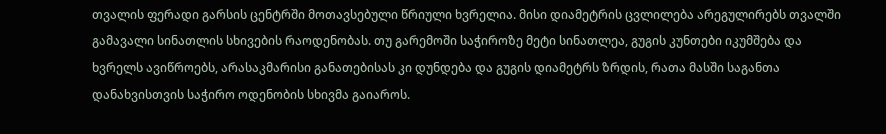თვალის ფერადი გარსის ცენტრში მოთავსებული წრიული ხვრელია. მისი დიამეტრის ცვლილება არეგულირებს თვალში გამავალი სინათლის სხივების რაოდენობას. თუ გარემოში საჭიროზე მეტი სინათლეა, გუგის კუნთები იკუმშება და ხვრელს ავიწროებს, არასაკმარისი განათებისას კი დუნდება და გუგის დიამეტრს ზრდის, რათა მასში საგანთა დანახვისთვის საჭირო ოდენობის სხივმა გაიაროს.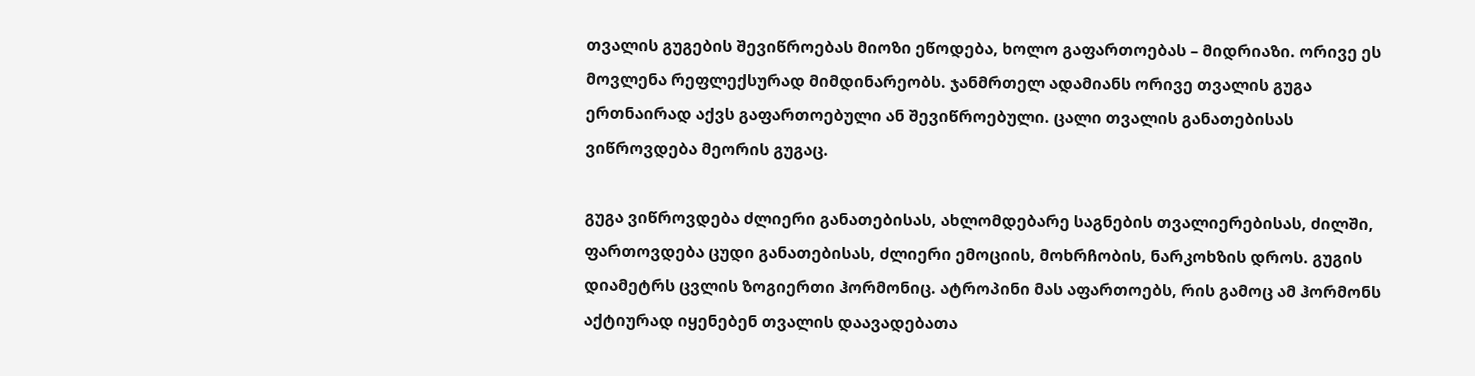თვალის გუგების შევიწროებას მიოზი ეწოდება, ხოლო გაფართოებას – მიდრიაზი. ორივე ეს მოვლენა რეფლექსურად მიმდინარეობს. ჯანმრთელ ადამიანს ორივე თვალის გუგა ერთნაირად აქვს გაფართოებული ან შევიწროებული. ცალი თვალის განათებისას ვიწროვდება მეორის გუგაც.

გუგა ვიწროვდება ძლიერი განათებისას, ახლომდებარე საგნების თვალიერებისას, ძილში, ფართოვდება ცუდი განათებისას, ძლიერი ემოციის, მოხრჩობის, ნარკოხზის დროს. გუგის დიამეტრს ცვლის ზოგიერთი ჰორმონიც. ატროპინი მას აფართოებს, რის გამოც ამ ჰორმონს აქტიურად იყენებენ თვალის დაავადებათა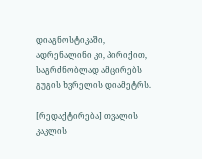დიაგნოსტიკაში, ადრენალინი კი, პირიქით, საგრძნობლად ამცირებს გუგის ხვრელის დიამეტრს.

[რედაქტირება] თვალის კაკლის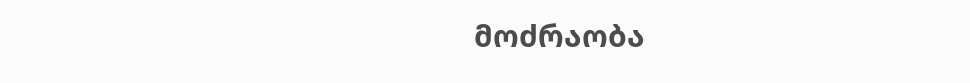მოძრაობა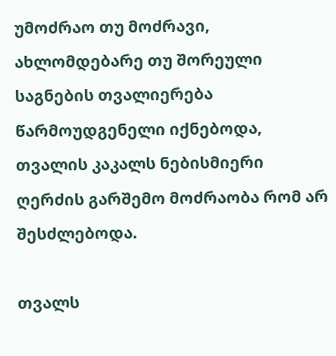უმოძრაო თუ მოძრავი, ახლომდებარე თუ შორეული საგნების თვალიერება წარმოუდგენელი იქნებოდა, თვალის კაკალს ნებისმიერი ღერძის გარშემო მოძრაობა რომ არ შესძლებოდა.

თვალს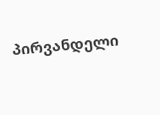პირვანდელი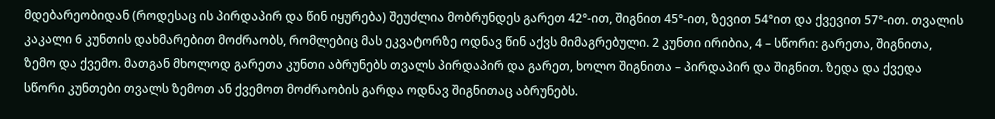მდებარეობიდან (როდესაც ის პირდაპირ და წინ იყურება) შეუძლია მობრუნდეს გარეთ 42°-ით, შიგნით 45°-ით, ზევით 54°ით და ქვევით 57°-ით. თვალის კაკალი 6 კუნთის დახმარებით მოძრაობს, რომლებიც მას ეკვატორზე ოდნავ წინ აქვს მიმაგრებული. 2 კუნთი ირიბია, 4 – სწორი: გარეთა, შიგნითა, ზემო და ქვემო. მათგან მხოლოდ გარეთა კუნთი აბრუნებს თვალს პირდაპირ და გარეთ, ხოლო შიგნითა – პირდაპირ და შიგნით. ზედა და ქვედა სწორი კუნთები თვალს ზემოთ ან ქვემოთ მოძრაობის გარდა ოდნავ შიგნითაც აბრუნებს.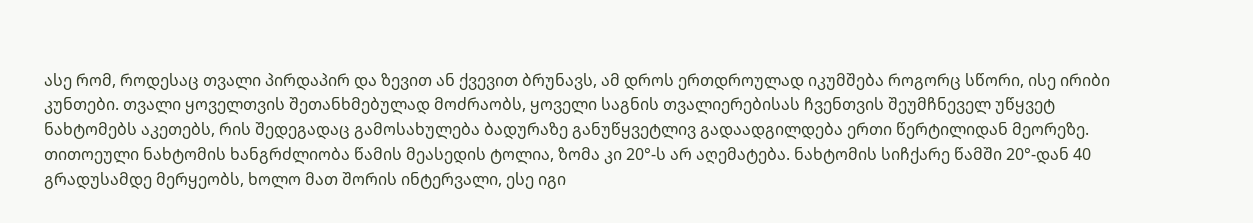ასე რომ, როდესაც თვალი პირდაპირ და ზევით ან ქვევით ბრუნავს, ამ დროს ერთდროულად იკუმშება როგორც სწორი, ისე ირიბი კუნთები. თვალი ყოველთვის შეთანხმებულად მოძრაობს, ყოველი საგნის თვალიერებისას ჩვენთვის შეუმჩნეველ უწყვეტ ნახტომებს აკეთებს, რის შედეგადაც გამოსახულება ბადურაზე განუწყვეტლივ გადაადგილდება ერთი წერტილიდან მეორეზე. თითოეული ნახტომის ხანგრძლიობა წამის მეასედის ტოლია, ზომა კი 20°-ს არ აღემატება. ნახტომის სიჩქარე წამში 20°-დან 40 გრადუსამდე მერყეობს, ხოლო მათ შორის ინტერვალი, ესე იგი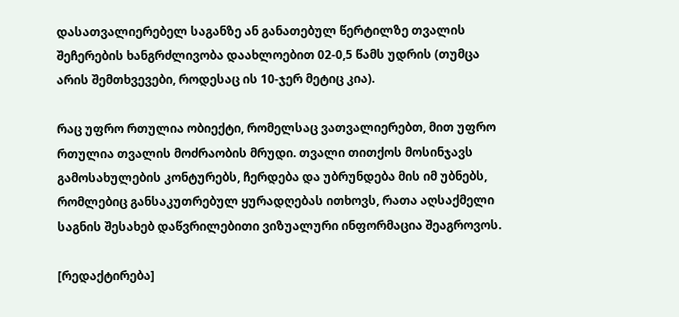დასათვალიერებელ საგანზე ან განათებულ წერტილზე თვალის შეჩერების ხანგრძლივობა დაახლოებით 02-0,5 წამს უდრის (თუმცა არის შემთხვევები, როდესაც ის 10-ჯერ მეტიც კია).

რაც უფრო რთულია ობიექტი, რომელსაც ვათვალიერებთ, მით უფრო რთულია თვალის მოძრაობის მრუდი. თვალი თითქოს მოსინჯავს გამოსახულების კონტურებს, ჩერდება და უბრუნდება მის იმ უბნებს, რომლებიც განსაკუთრებულ ყურადღებას ითხოვს, რათა აღსაქმელი საგნის შესახებ დაწვრილებითი ვიზუალური ინფორმაცია შეაგროვოს.

[რედაქტირება]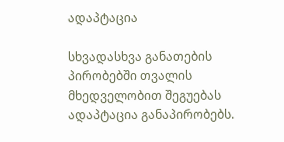ადაპტაცია

სხვადასხვა განათების პირობებში თვალის მხედველობით შეგუებას ადაპტაცია განაპირობებს.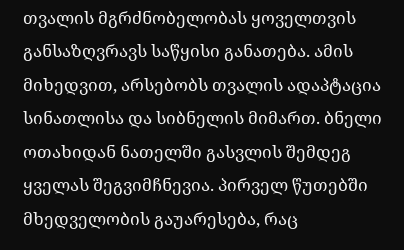თვალის მგრძნობელობას ყოველთვის განსაზღვრავს საწყისი განათება. ამის მიხედვით, არსებობს თვალის ადაპტაცია სინათლისა და სიბნელის მიმართ. ბნელი ოთახიდან ნათელში გასვლის შემდეგ ყველას შეგვიმჩნევია. პირველ წუთებში მხედველობის გაუარესება, რაც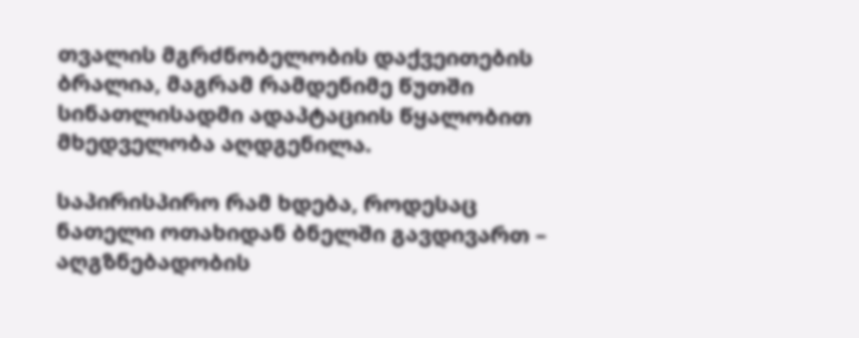თვალის მგრძნობელობის დაქვეითების ბრალია, მაგრამ რამდენიმე წუთში სინათლისადმი ადაპტაციის წყალობით მხედველობა აღდგენილა.

საპირისპირო რამ ხდება, როდესაც ნათელი ოთახიდან ბნელში გავდივართ – აღგზნებადობის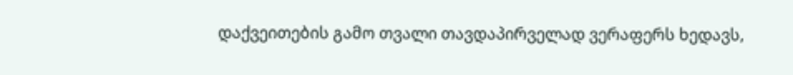დაქვეითების გამო თვალი თავდაპირველად ვერაფერს ხედავს,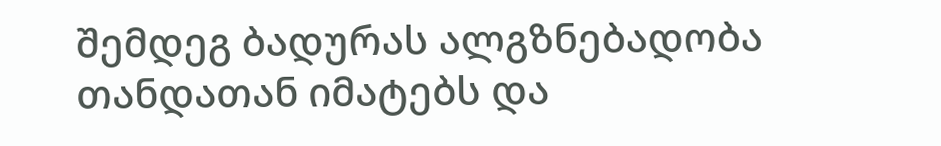შემდეგ ბადურას ალგზნებადობა თანდათან იმატებს და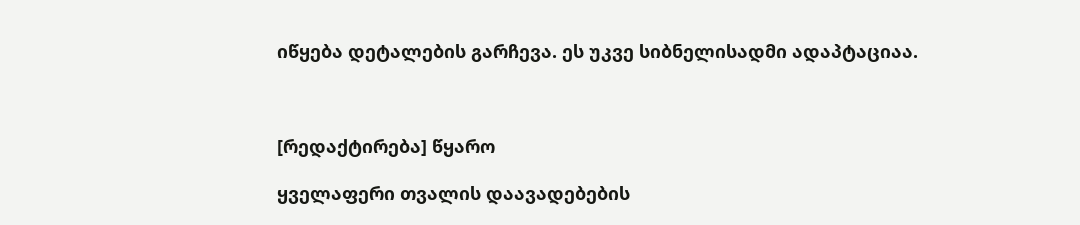იწყება დეტალების გარჩევა. ეს უკვე სიბნელისადმი ადაპტაციაა.



[რედაქტირება] წყარო

ყველაფერი თვალის დაავადებების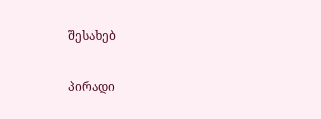შესახებ

პირადი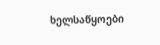ხელსაწყოები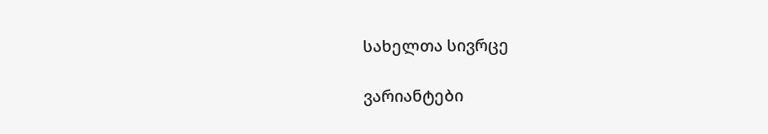სახელთა სივრცე

ვარიანტები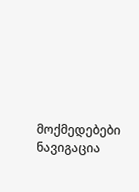მოქმედებები
ნავიგაცია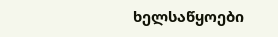ხელსაწყოები